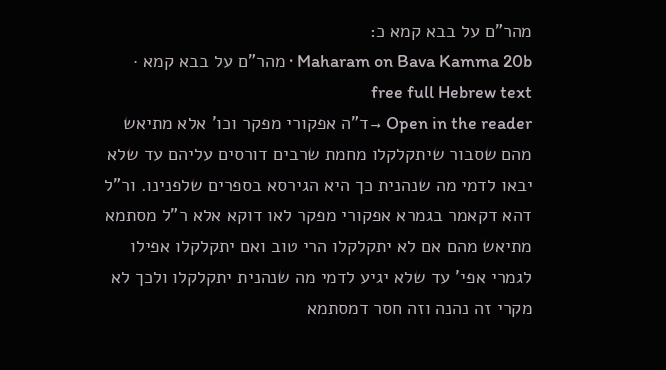מהר"ם על בבא קמא כ:
Maharam on Bava Kamma 20b · מהר"ם על בבא קמא · free full Hebrew text
Open in the reader →ד"ה אפקורי מפקר וכו' אלא מתיאש מהם שסבור שיתקלקלו מחמת שרבים דורסים עליהם עד שלא יבאו לדמי מה שנהנית כך היא הגירסא בספרים שלפנינו. ור"ל דהא דקאמר בגמרא אפקורי מפקר לאו דוקא אלא ר"ל מסתמא מתיאש מהם אם לא יתקלקלו הרי טוב ואם יתקלקלו אפילו לגמרי אפי' עד שלא יגיע לדמי מה שנהנית יתקלקלו ולכך לא מקרי זה נהנה וזה חסר דמסתמא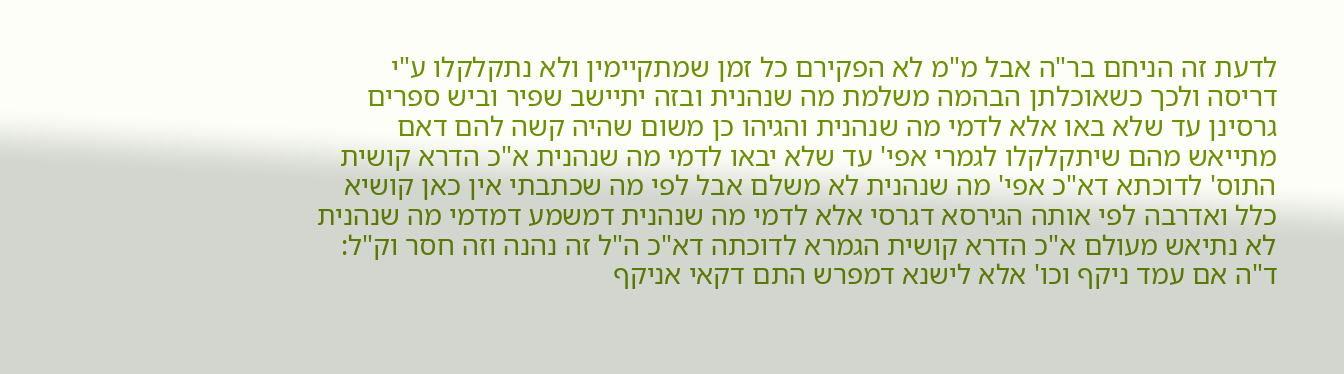לדעת זה הניחם בר"ה אבל מ"מ לא הפקירם כל זמן שמתקיימין ולא נתקלקלו ע"י דריסה ולכך כשאוכלתן הבהמה משלמת מה שנהנית ובזה יתיישב שפיר וביש ספרים גרסינן עד שלא באו אלא לדמי מה שנהנית והגיהו כן משום שהיה קשה להם דאם מתייאש מהם שיתקלקלו לגמרי אפי' עד שלא יבאו לדמי מה שנהנית א"כ הדרא קושית התוס' לדוכתא דא"כ אפי' מה שנהנית לא משלם אבל לפי מה שכתבתי אין כאן קושיא כלל ואדרבה לפי אותה הגירסא דגרסי אלא לדמי מה שנהנית דמשמע דמדמי מה שנהנית לא נתיאש מעולם א"כ הדרא קושית הגמרא לדוכתה דא"כ ה"ל זה נהנה וזה חסר וק"ל:
ד"ה אם עמד ניקף וכו' אלא לישנא דמפרש התם דקאי אניקף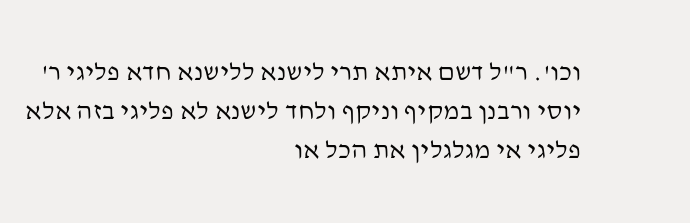וכו'. ר"ל דשם איתא תרי לישנא ללישנא חדא פליגי ר' יוסי ורבנן במקיף וניקף ולחד לישנא לא פליגי בזה אלא פליגי אי מגלגלין את הכל או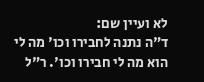לא ועיין שם:
ד"ה נתנה לחבירו וכו' מה לי הוא מה לי חבירו וכו'. ר"ל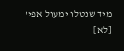מיד שנטלו ימעול אפי' [לא]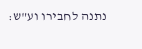נתנה לחבירו וע"ש: